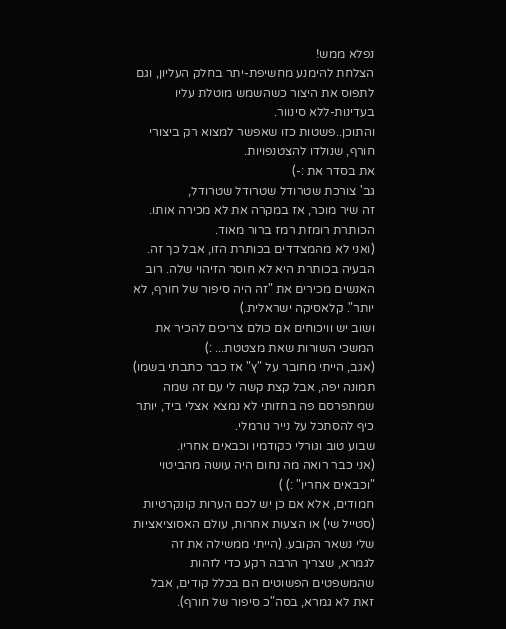נפלא ממש!
הצלחת להימנע מחשיפת-יתר בחלק העליון, וגם לתפוס את היצור כשהשמש מוטלת עליו בעדינות-ללא סינוור.
והתוכן..פשטות כזו שאפשר למצוא רק ביצורי חורף, שנולדו להצטנפויות.
את בסדר את :-)
גב' צורכת שטרודל שטרודל שטרודל,
זה שיר מוכר, אז במקרה את לא מכירה אותו.
הכותרת רומזת רמז ברור מאוד.
(ואני לא מהמצדדים בכותרת הזו, אבל כך זה. הבעיה בכותרת היא לא חוסר הזיהוי שלה. רוב האנשים מכירים את "זה היה סיפור של חורף, לא יותר". קלאסיקה ישראלית.)
ושוב יש וויכוחים אם כולם צריכים להכיר את המשכי השורות שאת מצטטת... :)
(אגב, הייתי מחובר על "ץ" אז כבר כתבתי בשמו)
תמונה יפה, אבל קצת קשה לי עם זה שמה שמתפרסם פה בחזותי לא נמצא אצלי ביד, יותר כיף להסתכל על נייר נורמלי.
שבוע טוב וגורלי כקודמיו וכבאים אחריו.
(אני כבר רואה מה נחום היה עושה מהביטוי "וכבאים אחריו" :) )
חמודים, אלא אם כן יש לכם הערות קונקרטיות (סטייל שי) או הצעות אחרות, עולם האסוציאציות שלי נשאר הקובע. (הייתי ממשילה את זה לגמרא, שצריך הרבה רקע כדי לזהות שהמשפטים הפשוטים הם בכלל קודים, אבל זאת לא גמרא, בסה"כ סיפור של חורף).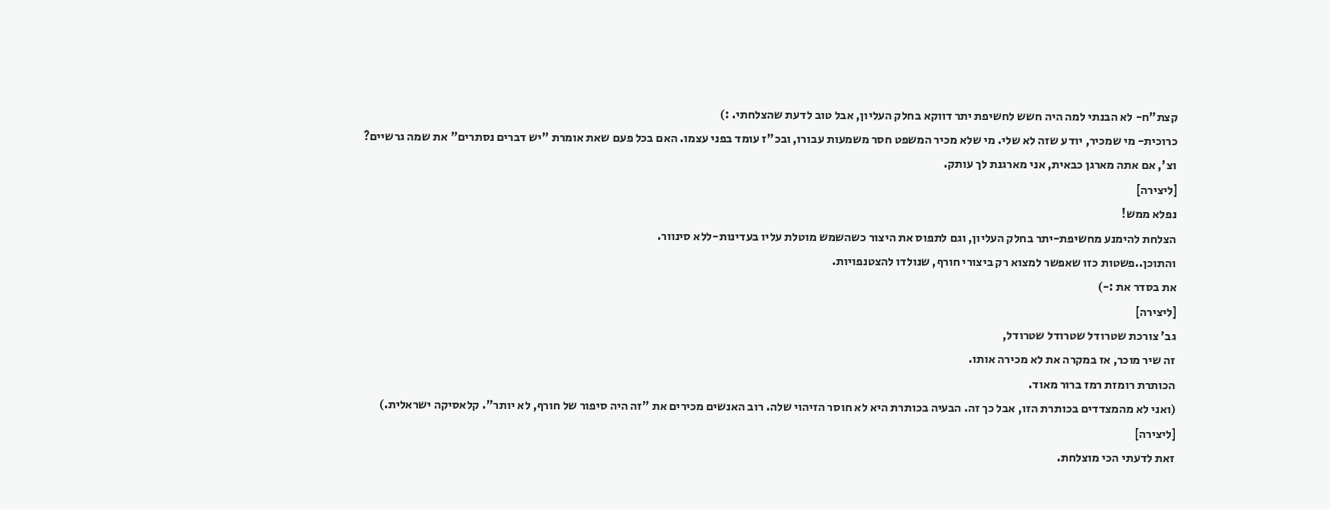קצת"ח- לא הבנתי למה היה חשש לחשיפת יתר דווקא בחלק העליון, אבל טוב לדעת שהצלחתי. :)
כרוכית- מי שמכיר, יודע שזה לא שלי. מי שלא מכיר המשפט חסר משמעות עבורו, ובכ"ז עומד בפני עצמו. האם בכל פעם שאת אומרת "יש דברים נסתרים" את שמה גרשיים?
וצ', אם אתה מארגן כבאית, אני מארגנת לך עותק.
[ליצירה]
נפלא ממש!
הצלחת להימנע מחשיפת-יתר בחלק העליון, וגם לתפוס את היצור כשהשמש מוטלת עליו בעדינות-ללא סינוור.
והתוכן..פשטות כזו שאפשר למצוא רק ביצורי חורף, שנולדו להצטנפויות.
את בסדר את :-)
[ליצירה]
גב' צורכת שטרודל שטרודל שטרודל,
זה שיר מוכר, אז במקרה את לא מכירה אותו.
הכותרת רומזת רמז ברור מאוד.
(ואני לא מהמצדדים בכותרת הזו, אבל כך זה. הבעיה בכותרת היא לא חוסר הזיהוי שלה. רוב האנשים מכירים את "זה היה סיפור של חורף, לא יותר". קלאסיקה ישראלית.)
[ליצירה]
זאת לדעתי הכי מוצלחת.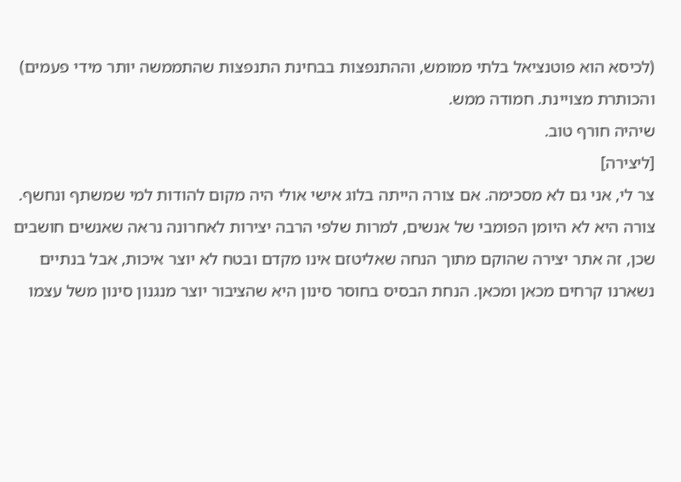(לכיסא הוא פוטנציאל בלתי ממומש, וההתנפצות בבחינת התנפצות שהתממשה יותר מידי פעמים)
והכותרת מצויינת. חמודה ממש.
שיהיה חורף טוב.
[ליצירה]
צר לי, אני גם לא מסכימה. אם צורה הייתה בלוג אישי אולי היה מקום להודות למי שמשתף ונחשף.
צורה היא לא היומן הפומבי של אנשים, למרות שלפי הרבה יצירות לאחרונה נראה שאנשים חושבים שכן, זה אתר יצירה שהוקם מתוך הנחה שאליטזם אינו מקדם ובטח לא יוצר איכות, אבל בנתיים נשארנו קרחים מכאן ומכאן. הנחת הבסיס בחוסר סינון היא שהציבור יוצר מנגנון סינון משל עצמו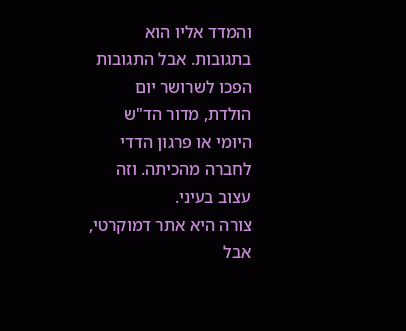והמדד אליו הוא בתגובות. אבל התגובות הפכו לשרושר יום הולדת, מדור הד"ש היומי או פרגון הדדי לחברה מהכיתה. וזה עצוב בעיני.
צורה היא אתר דמוקרטי, אבל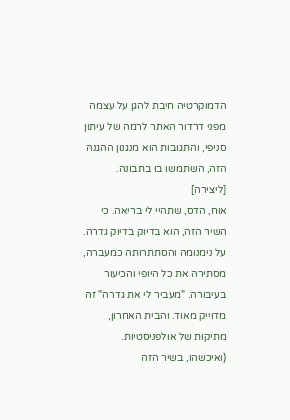הדמוקרטיה חיבת להגן על עצמה מפני דרדור האתר לרמה של עיתון סניפי, והתגובות הוא מנגנון ההגנה הזה, השתמשו בו בתבונה.
[ליצירה]
אוח, הדס, שתהיי לי בריאה. כי השיר הזה, הוא בדיוק בדיוק גדרה. על נימנומה והסתתרותה כמעברה, מסתירה את כל היופי והכיעור בעיבורה. "מעביר לי את גדרה" זה מדוייק מאוד. והבית האחרון, מתיקות של אולפניסטיות. (ואיכשהו, בשיר הזה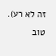זה לא רע).
טוב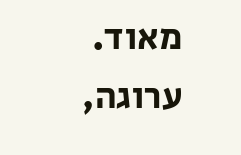מאוד.
ערוגה,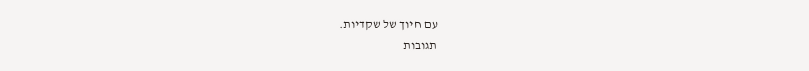עם חיוך של שקדיות.
תגובות